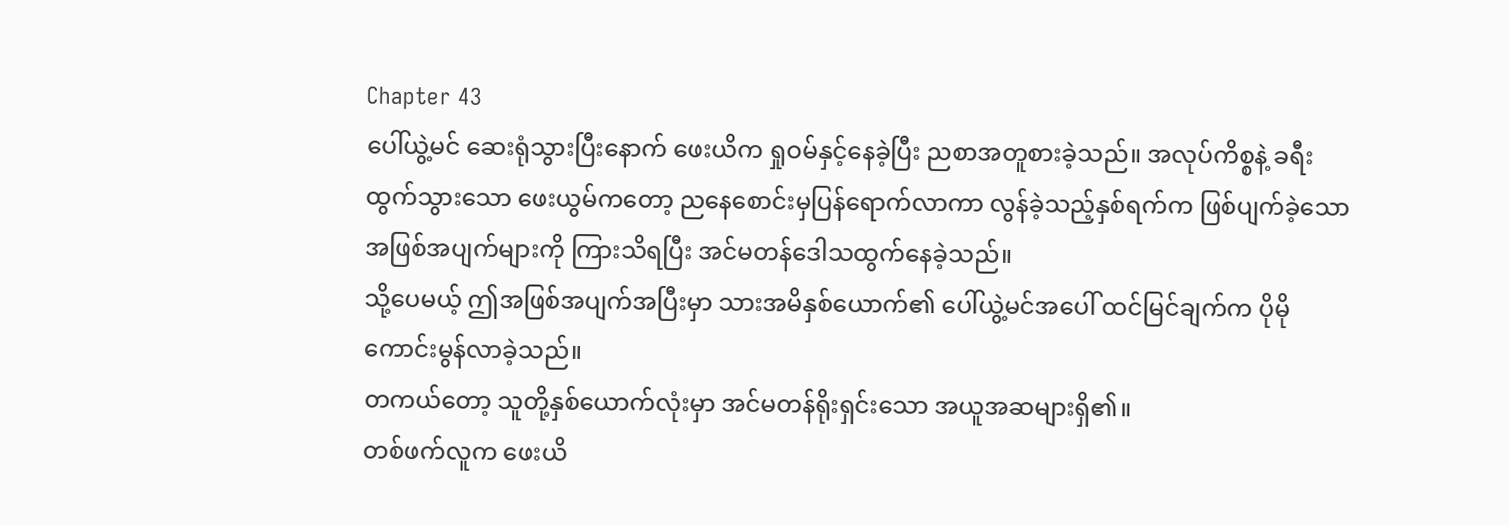Chapter 43
ပေါ်ယွဲ့မင် ဆေးရုံသွားပြီးနောက် ဖေးယိက ရှုဝမ်နှင့်နေခဲ့ပြီး ညစာအတူစားခဲ့သည်။ အလုပ်ကိစ္စနဲ့ ခရီးထွက်သွားသော ဖေးယွမ်ကတော့ ညနေစောင်းမှပြန်ရောက်လာကာ လွန်ခဲ့သည့်နှစ်ရက်က ဖြစ်ပျက်ခဲ့သော အဖြစ်အပျက်များကို ကြားသိရပြီး အင်မတန်ဒေါသထွက်နေခဲ့သည်။
သို့ပေမယ့် ဤအဖြစ်အပျက်အပြီးမှာ သားအမိနှစ်ယောက်၏ ပေါ်ယွဲ့မင်အပေါ် ထင်မြင်ချက်က ပိုမိုကောင်းမွန်လာခဲ့သည်။
တကယ်တော့ သူတို့နှစ်ယောက်လုံးမှာ အင်မတန်ရိုးရှင်းသော အယူအဆများရှိ၏။
တစ်ဖက်လူက ဖေးယိ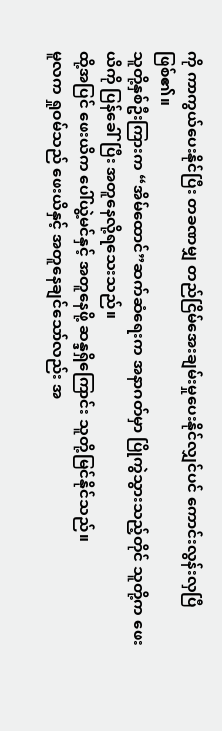ကို ကာကွယ်ပေးနိုင်ပြီး တခဏမျှ တည်ငြိမ်အေးချမ်းမှုပေးနိုင်လျှင်ပင် ကောင်းလွန်းလှပြီဖြစ်၏။
သူတို့နှစ်ဦးကြားက “အိမ်ထောင်”ဆက်ဆံရေးက အနာဂတ်မှာ ပြိုကွဲသွားသည့်တိုင် သူတို့က ဖေးယိကို ပြန်ခေါ်ပြီး အတူနေလို့ရသေးသည်။
ထို့အပြင် ဖေးယိက ပေါ်ယွဲ့မင်နှင့် အတူနေဖို့ ဆန္ဒရှိကြောင်း သူတို့မြင်နိုင်သည်။
မူလက ရှုဝမ်သည် ဖေးယိနှင့် အတူနေချင်သော်လည်း အ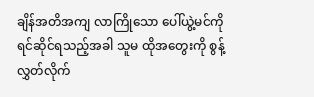ချိန်အတိအကျ လာကြိုသော ပေါ်ယွဲ့မင်ကို ရင်ဆိုင်ရသည့်အခါ သူမ ထိုအတွေးကို စွန့်လွှတ်လိုက်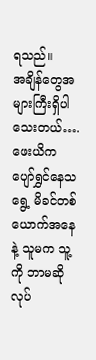ရသည်။
အချိန်တွေအများကြီးရှိပါသေးတယ်….
ဖေးယိက ပျော်ရွှင်နေသရွေ့ မိခင်တစ်ယောက်အနေနဲ့ သူမက သူ့ကို ဘာမဆိုလုပ်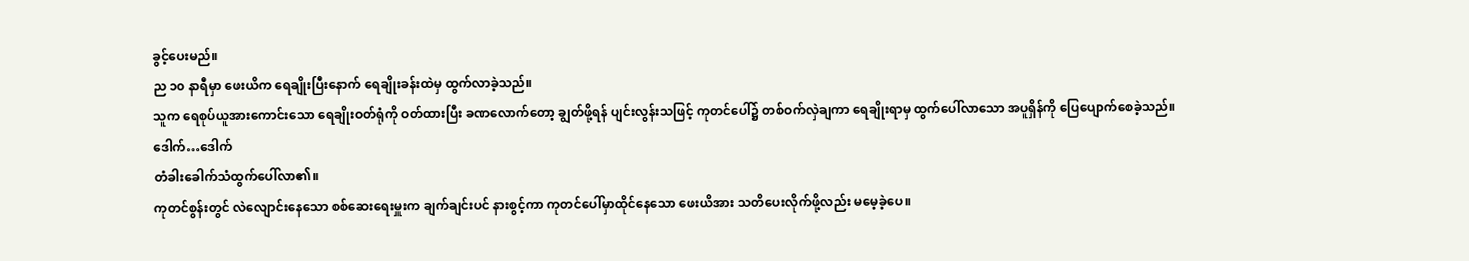ခွင့်ပေးမည်။
ည ၁၀ နာရီမှာ ဖေးယိက ရေချိုးပြီးနောက် ရေချိုးခန်းထဲမှ ထွက်လာခဲ့သည်။
သူက ရေစုပ်ယူအားကောင်းသော ရေချိုးဝတ်ရုံကို ဝတ်ထားပြီး ခဏလောက်တော့ ချွတ်ဖို့ရန် ပျင်းလွန်းသဖြင့် ကုတင်ပေါ်၌ တစ်ဝက်လှဲချကာ ရေချိုးရာမှ ထွက်ပေါ်လာသော အပူရှိန်ကို ပြေပျောက်စေခဲ့သည်။
ဒေါက်…ဒေါက်
တံခါးခေါက်သံထွက်ပေါ်လာ၏။
ကုတင်စွန်းတွင် လဲလျောင်းနေသော စစ်ဆေးရေးမှူးက ချက်ချင်းပင် နားစွင့်ကာ ကုတင်ပေါ်မှာထိုင်နေသော ဖေးယိအား သတိပေးလိုက်ဖို့လည်း မမေ့ခဲ့ပေ။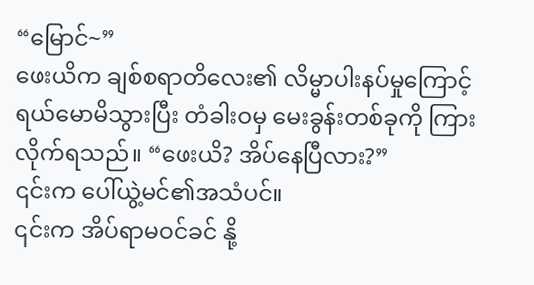“မြောင်~”
ဖေးယိက ချစ်စရာတိလေး၏ လိမ္မာပါးနပ်မှုကြောင့် ရယ်မောမိသွားပြီး တံခါးဝမှ မေးခွန်းတစ်ခုကို ကြားလိုက်ရသည်။ “ဖေးယိ? အိပ်နေပြီလား?”
၎င်းက ပေါ်ယွဲ့မင်၏အသံပင်။
၎င်းက အိပ်ရာမဝင်ခင် နို့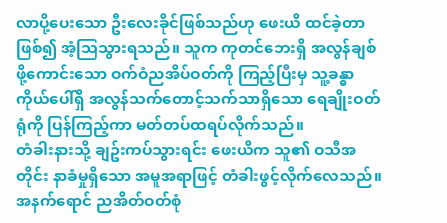လာပို့ပေးသော ဦးလေးခိုင်ဖြစ်သည်ဟု ဖေးယိ ထင်ခဲ့တာဖြစ်၍ အံ့သြသွားရသည်။ သူက ကုတင်ဘေးရှိ အလွန်ချစ်ဖို့ကောင်းသော ဝက်ဝံညအိပ်ဝတ်ကို ကြည့်ပြီးမှ သူ့ခန္ဓာကိုယ်ပေါ်ရှိ အလွန်သက်တောင့်သက်သာရှိသော ရေချိုးဝတ်ရုံကို ပြန်ကြည့်ကာ မတ်တပ်ထရပ်လိုက်သည်။
တံခါးနားသို့ ချဥ်းကပ်သွားရင်း ဖေးယိက သူ၏ ဝသီအတိုင်း နာခံမှုရှိသော အမူအရာဖြင့် တံခါးဖွင့်လိုက်လေသည်။
အနက်ရောင် ညအိတ်ဝတ်စုံ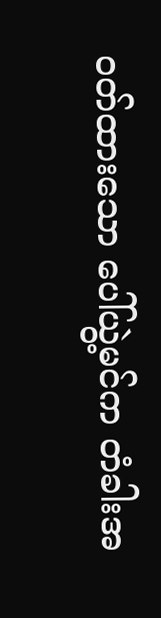ဝတ်ထားသော ပေါ်ယွဲ့မင်က တံခါးအ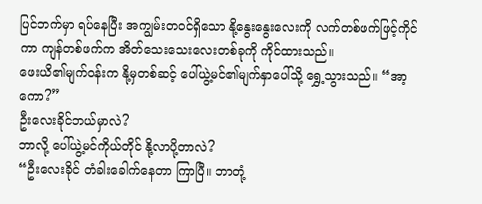ပြင်ဘက်မှာ ရပ်နေပြီး အကျွမ်းတဝင်ရှိသော နို့နွေးနွေးလေးကို လက်တစ်ဖက်ဖြင့်ကိုင်ကာ ကျန်တစ်ဖက်က အိတ်သေးသေးလေးတစ်ခုကို ကိုင်ထားသည်။
ဖေးယိ၏မျက်ဝန်းက နို့မှတစ်ဆင့် ပေါ်ယွဲ့မင်၏မျက်နှာပေါ်သို့ ရွှေ့သွားသည်။ “အာ့ကော?”
ဦးလေးခိုင်ဘယ်မှာလဲ?
ဘာလို့ ပေါ်ယွဲ့မင်ကိုယ်တိုင် နို့လာပို့တာလဲ?
“ဦးလေးခိုင် တံခါးခေါက်နေတာ ကြာပြီ။ ဘာတုံ့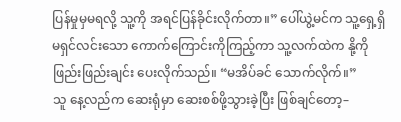ပြန်မှုမှမရလို့ သူ့ကို အရင်ပြန်ခိုင်းလိုက်တာ။” ပေါ်ယွဲ့မင်က သူ့ရှေ့ရှိ မရှင်လင်းသော ကောက်ကြောင်းကိုကြည့်ကာ သူ့လက်ထဲက နို့ကို ဖြည်းဖြည်းချင်း ပေးလိုက်သည်။ “မအိပ်ခင် သောက်လိုက်။”
သူ နေ့လည်က ဆေးရုံမှာ ဆေးစစ်ဖို့သွားခဲ့ပြီး ဖြစ်ချင်တော့–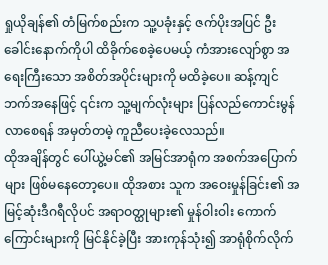ရှုယိုချန်၏ တံမြက်စည်းက သူ့ပခုံးနှင့် ဇက်ပိုးအပြင် ဦးခေါင်းနောက်ကိုပါ ထိခိုက်စေခဲ့ပေမယ့် ကံအားလျော်စွာ အရေးကြီးသော အစိတ်အပိုင်းများကို မထိခဲ့ပေ။ ဆန့်ကျင်ဘက်အနေဖြင့် ၎င်းက သူ့မျက်လုံးများ ပြန်လည်ကောင်းမွန်လာစေရန် အမှတ်တမဲ့ ကူညီပေးခဲ့လေသည်။
ထိုအချိန်တွင် ပေါ်ယွဲ့မင်၏ အမြင်အာရုံက အစက်အပြောက်များ ဖြစ်မနေတော့ပေ။ ထိုအစား သူက အဝေးမှုန်ခြင်း၏ အမြင့်ဆုံးဒီဂရီလိုပင် အရာဝတ္ထုများ၏ မှုန်ဝါးဝါး ကောက်ကြောင်းများကို မြင်နိုင်ခဲ့ပြီး အားကုန်သုံး၍ အာရုံစိုက်လိုက်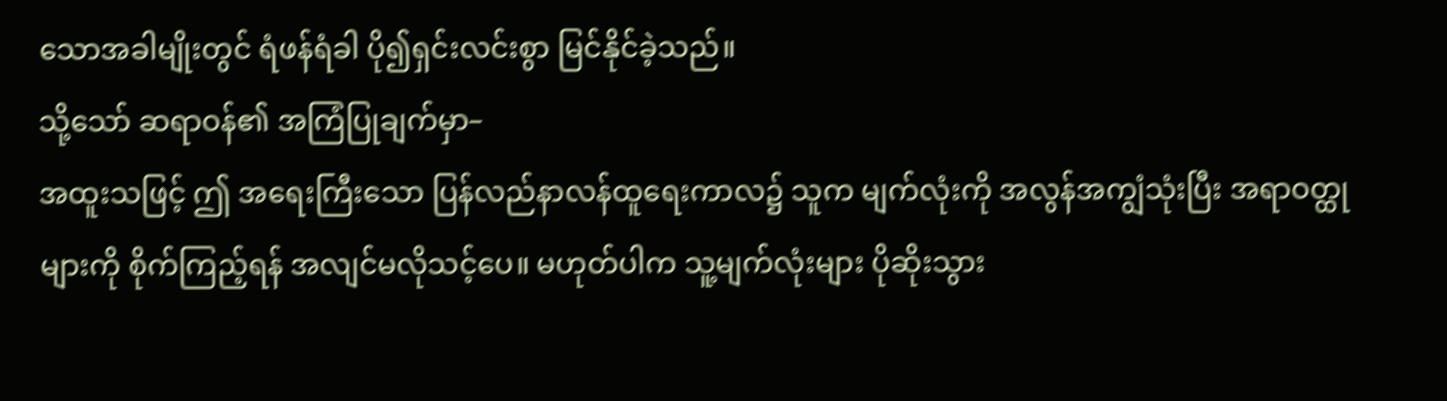သောအခါမျိုးတွင် ရံဖန်ရံခါ ပို၍ရှင်းလင်းစွာ မြင်နိုင်ခဲ့သည်။
သို့သော် ဆရာဝန်၏ အကြံပြုချက်မှာ–
အထူးသဖြင့် ဤ အရေးကြီးသော ပြန်လည်နာလန်ထူရေးကာလ၌ သူက မျက်လုံးကို အလွန်အကျွံသုံးပြီး အရာဝတ္ထုများကို စိုက်ကြည့်ရန် အလျင်မလိုသင့်ပေ။ မဟုတ်ပါက သူ့မျက်လုံးများ ပိုဆိုးသွား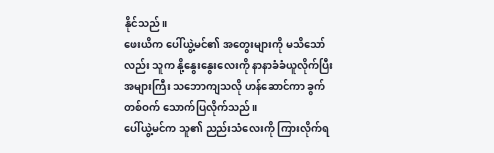နိုင်သည်။
ဖေးယိက ပေါ်ယွဲ့မင်၏ အတွေးများကို မသိသော်လည်း သူက နို့နွေးနွေးလေးကို နာနာခံခံယူလိုက်ပြီး အများကြီး သဘောကျသလို ဟန်ဆောင်ကာ ခွက်တစ်ဝက် သောက်ပြလိုက်သည်။
ပေါ်ယွဲ့မင်က သူ၏ ညည်းသံလေးကို ကြားလိုက်ရ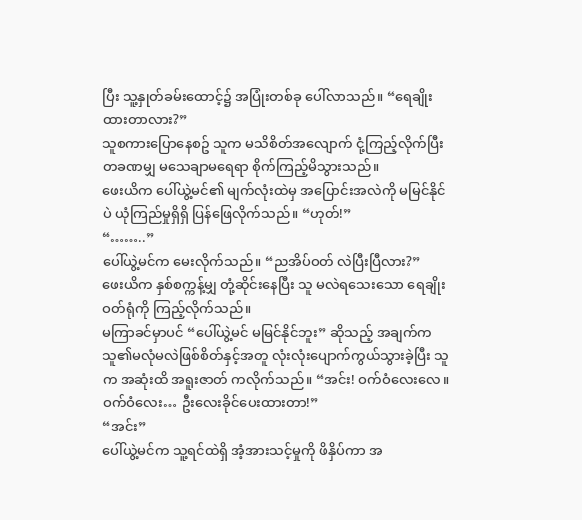ပြီး သူ့နှုတ်ခမ်းထောင့်၌ အပြုံးတစ်ခု ပေါ်လာသည်။ “ရေချိုးထားတာလား?”
သူစကားပြောနေစဥ် သူက မသိစိတ်အလျောက် ငုံ့ကြည့်လိုက်ပြီး တခဏမျှ မသေချာမရေရာ စိုက်ကြည့်မိသွားသည်။
ဖေးယိက ပေါ်ယွဲ့မင်၏ မျက်လုံးထဲမှ အပြောင်းအလဲကို မမြင်နိုင်ပဲ ယုံကြည်မှုရှိရှိ ပြန်ဖြေလိုက်သည်။ “ဟုတ်!”
“……..”
ပေါ်ယွဲ့မင်က မေးလိုက်သည်။ “ညအိပ်ဝတ် လဲပြီးပြီလား?”
ဖေးယိက နှစ်စက္ကန့်မျှ တုံ့ဆိုင်းနေပြီး သူ မလဲရသေးသော ရေချိုးဝတ်ရုံကို ကြည့်လိုက်သည်။
မကြာခင်မှာပင် “ပေါ်ယွဲ့မင် မမြင်နိုင်ဘူး” ဆိုသည့် အချက်က သူ၏မလုံမလဲဖြစ်စိတ်နှင့်အတူ လုံးလုံးပျောက်ကွယ်သွားခဲ့ပြီး သူက အဆုံးထိ အရူးဇာတ် ကလိုက်သည်။ “အင်း! ဝက်ဝံလေးလေ။ ဝက်ဝံလေး… ဦးလေးခိုင်ပေးထားတာ!”
“အင်း”
ပေါ်ယွဲ့မင်က သူ့ရင်ထဲရှိ အံ့အားသင့်မှုကို ဖိနှိပ်ကာ အ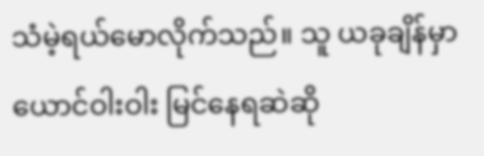သံမဲ့ရယ်မောလိုက်သည်။ သူ ယခုချိန်မှာ ယောင်ဝါးဝါး မြင်နေရဆဲဆို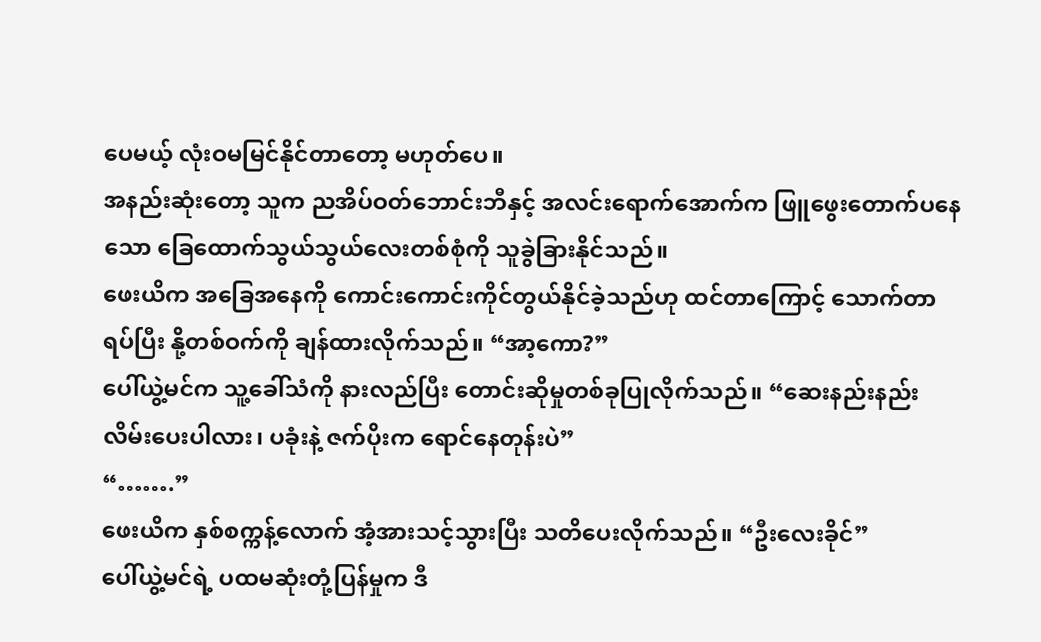ပေမယ့် လုံးဝမမြင်နိုင်တာတော့ မဟုတ်ပေ။
အနည်းဆုံးတော့ သူက ညအိပ်ဝတ်ဘောင်းဘီနှင့် အလင်းရောက်အောက်က ဖြူဖွေးတောက်ပနေသော ခြေထောက်သွယ်သွယ်လေးတစ်စုံကို သူခွဲခြားနိုင်သည်။
ဖေးယိက အခြေအနေကို ကောင်းကောင်းကိုင်တွယ်နိုင်ခဲ့သည်ဟု ထင်တာကြောင့် သောက်တာရပ်ပြီး နို့တစ်ဝက်ကို ချန်ထားလိုက်သည်။ “အာ့ကော?”
ပေါ်ယွဲ့မင်က သူ့ခေါ်သံကို နားလည်ပြီး တောင်းဆိုမှုတစ်ခုပြုလိုက်သည်။ “ဆေးနည်းနည်းလိမ်းပေးပါလား၊ ပခုံးနဲ့ ဇက်ပိုးက ရောင်နေတုန်းပဲ”
“…….”
ဖေးယိက နှစ်စက္ကန့်လောက် အံ့အားသင့်သွားပြီး သတိပေးလိုက်သည်။ “ဦးလေးခိုင်”
ပေါ်ယွဲ့မင်ရဲ့ ပထမဆုံးတုံ့ပြန်မှုက ဒီ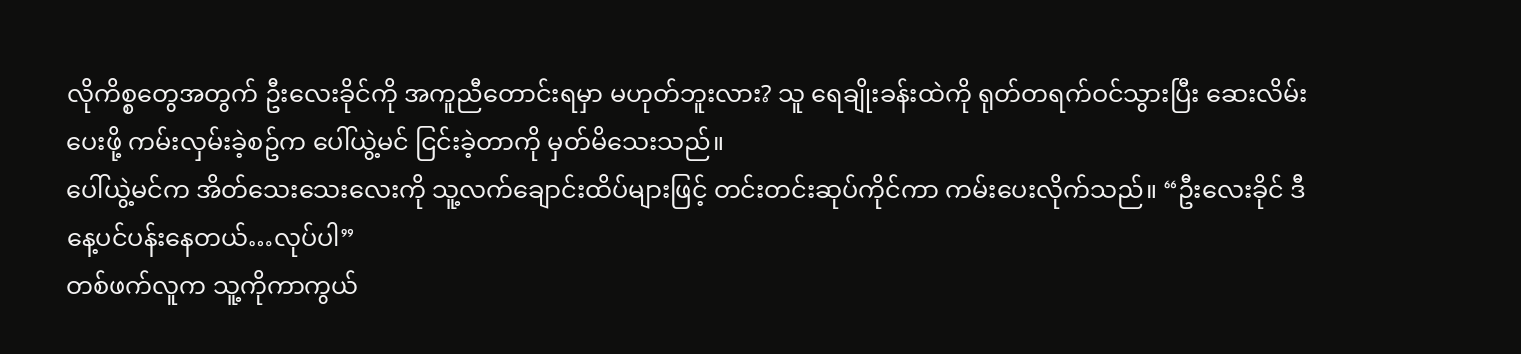လိုကိစ္စတွေအတွက် ဦးလေးခိုင်ကို အကူညီတောင်းရမှာ မဟုတ်ဘူးလား? သူ ရေချိုးခန်းထဲကို ရုတ်တရက်ဝင်သွားပြီး ဆေးလိမ်းပေးဖို့ ကမ်းလှမ်းခဲ့စဥ်က ပေါ်ယွဲ့မင် ငြင်းခဲ့တာကို မှတ်မိသေးသည်။
ပေါ်ယွဲ့မင်က အိတ်သေးသေးလေးကို သူ့လက်ချောင်းထိပ်များဖြင့် တင်းတင်းဆုပ်ကိုင်ကာ ကမ်းပေးလိုက်သည်။ “ဦးလေးခိုင် ဒီနေ့ပင်ပန်းနေတယ်…လုပ်ပါ”
တစ်ဖက်လူက သူ့ကိုကာကွယ်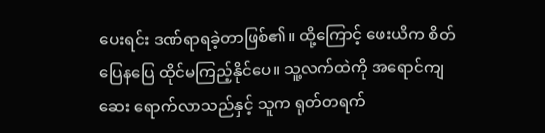ပေးရင်း ဒဏ်ရာရခဲ့တာဖြစ်၏။ ထို့ကြောင့် ဖေးယိက စိတ်ပြေနပြေ ထိုင်မကြည့်နိုင်ပေ။ သူ့လက်ထဲကို အရောင်ကျဆေး ရောက်လာသည်နှင့် သူက ရုတ်တရက်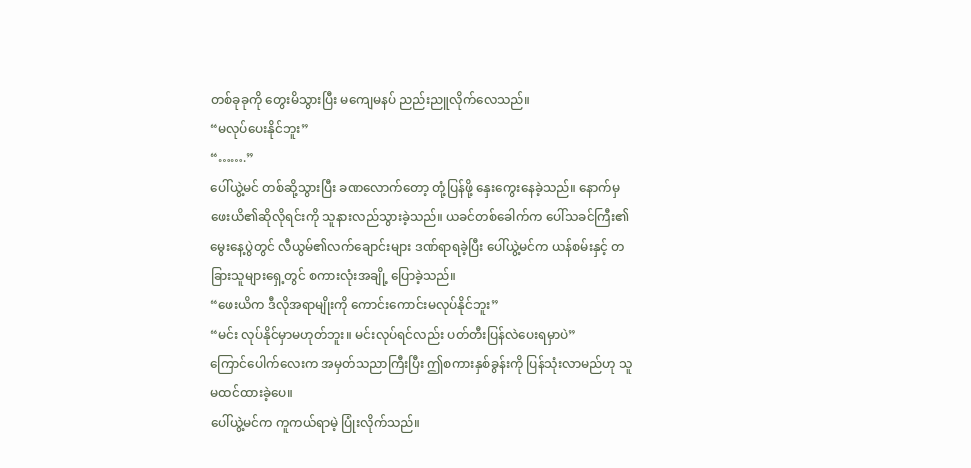တစ်ခုခုကို တွေးမိသွားပြီး မကျေမနပ် ညည်းညူလိုက်လေသည်။
“မလုပ်ပေးနိုင်ဘူး”
“…….”
ပေါ်ယွဲ့မင် တစ်ဆို့သွားပြီး ခဏလောက်တော့ တုံ့ပြန်ဖို့ နှေးကွေးနေခဲ့သည်။ နောက်မှ ဖေးယိ၏ဆိုလိုရင်းကို သူနားလည်သွားခဲ့သည်။ ယခင်တစ်ခေါက်က ပေါ်သခင်ကြီး၏ မွေးနေ့ပွဲတွင် လီယွမ်၏လက်ချောင်းများ ဒဏ်ရာရခဲ့ပြီး ပေါ်ယွဲ့မင်က ယန်စမ်းနှင့် တခြားသူများရှေ့တွင် စကားလုံးအချို့ ပြောခဲ့သည်။
“ဖေးယိက ဒီလိုအရာမျိုးကို ကောင်းကောင်းမလုပ်နိုင်ဘူး”
“မင်း လုပ်နိုင်မှာမဟုတ်ဘူး။ မင်းလုပ်ရင်လည်း ပတ်တီးပြန်လဲပေးရမှာပဲ”
ကြောင်ပေါက်လေးက အမှတ်သညာကြီးပြီး ဤစကားနှစ်ခွန်းကို ပြန်သုံးလာမည်ဟု သူ မထင်ထားခဲ့ပေ။
ပေါ်ယွဲ့မင်က ကူကယ်ရာမဲ့ ပြုံးလိုက်သည်။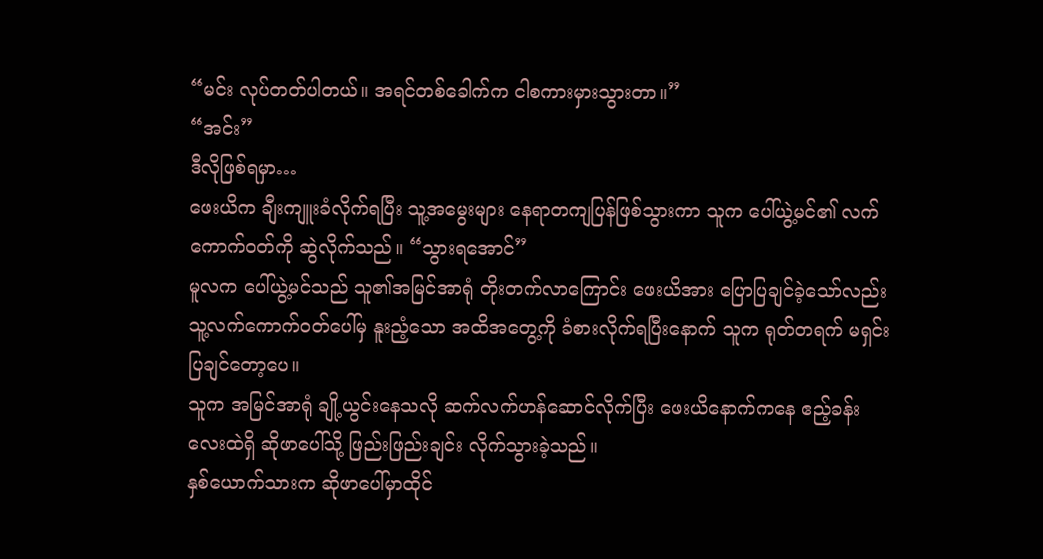“မင်း လုပ်တတ်ပါတယ်။ အရင်တစ်ခေါက်က ငါစကားမှားသွားတာ။”
“အင်း”
ဒီလိုဖြစ်ရမှာ…
ဖေးယိက ချီးကျူးခံလိုက်ရပြီး သူ့အမွေးများ နေရာတကျပြန်ဖြစ်သွားကာ သူက ပေါ်ယွဲ့မင်၏ လက်ကောက်ဝတ်ကို ဆွဲလိုက်သည်။ “သွားရအောင်”
မူလက ပေါ်ယွဲ့မင်သည် သူ၏အမြင်အာရုံ တိုးတက်လာကြောင်း ဖေးယိအား ပြောပြချင်ခဲ့သော်လည်း သူ့လက်ကောက်ဝတ်ပေါ်မှ နူးညံ့သော အထိအတွေ့ကို ခံစားလိုက်ရပြီးနောက် သူက ရုတ်တရက် မရှင်းပြချင်တော့ပေ။
သူက အမြင်အာရုံ ချို့ယွင်းနေသလို ဆက်လက်ဟန်ဆောင်လိုက်ပြီး ဖေးယိနောက်ကနေ ဧည့်ခန်းလေးထဲရှိ ဆိုဖာပေါ်သို့ ဖြည်းဖြည်းချင်း လိုက်သွားခဲ့သည်။
နှစ်ယောက်သားက ဆိုဖာပေါ်မှာထိုင်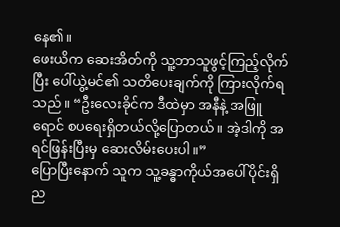နေ၏။
ဖေးယိက ဆေးအိတ်ကို သူ့ဘာသူဖွင့်ကြည့်လိုက်ပြီး ပေါ်ယွဲ့မင်၏ သတိပေးချက်ကို ကြားလိုက်ရသည်။ “ဦးလေးခိုင်က ဒီထဲမှာ အနီနဲ့ အဖြူရောင် စပရေးရှိတယ်လို့ပြောတယ်။ အဲ့ဒါကို အရင်ဖြန်းပြီးမှ ဆေးလိမ်းပေးပါ။”
ပြောပြီးနောက် သူက သူ့ခန္ဓာကိုယ်အပေါ်ပိုင်းရှိ ည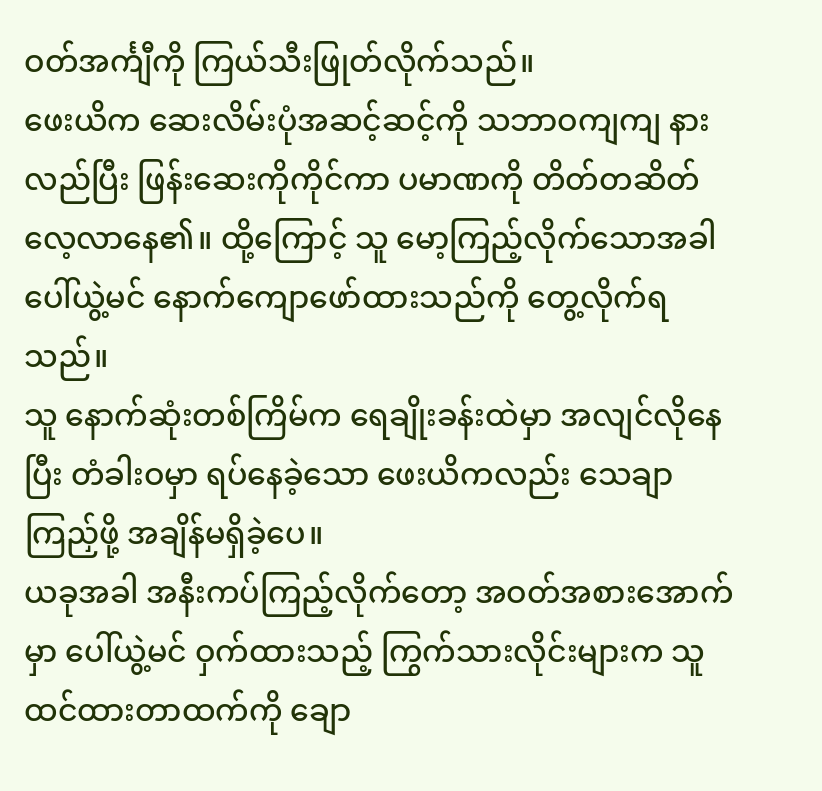ဝတ်အင်္ကျီကို ကြယ်သီးဖြုတ်လိုက်သည်။
ဖေးယိက ဆေးလိမ်းပုံအဆင့်ဆင့်ကို သဘာဝကျကျ နားလည်ပြီး ဖြန်းဆေးကိုကိုင်ကာ ပမာဏကို တိတ်တဆိတ် လေ့လာနေ၏။ ထို့ကြောင့် သူ မော့ကြည့်လိုက်သောအခါ ပေါ်ယွဲ့မင် နောက်ကျောဖော်ထားသည်ကို တွေ့လိုက်ရသည်။
သူ နောက်ဆုံးတစ်ကြိမ်က ရေချိုးခန်းထဲမှာ အလျင်လိုနေပြီး တံခါးဝမှာ ရပ်နေခဲ့သော ဖေးယိကလည်း သေချာကြည်ှဖို့ အချိန်မရှိခဲ့ပေ။
ယခုအခါ အနီးကပ်ကြည့်လိုက်တော့ အဝတ်အစားအောက်မှာ ပေါ်ယွဲ့မင် ဝှက်ထားသည့် ကြွက်သားလိုင်းများက သူထင်ထားတာထက်ကို ချော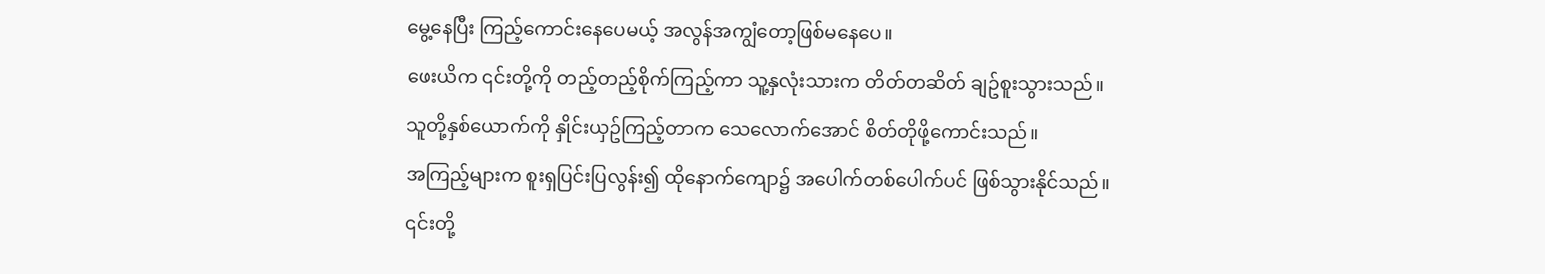မွေ့နေပြီး ကြည့်ကောင်းနေပေမယ့် အလွန်အကျွံတော့ဖြစ်မနေပေ။
ဖေးယိက ၎င်းတို့ကို တည့်တည့်စိုက်ကြည့်ကာ သူ့နှလုံးသားက တိတ်တဆိတ် ချဥ်စူးသွားသည်။
သူတို့နှစ်ယောက်ကို နှိုင်းယှဥ်ကြည့်တာက သေလောက်အောင် စိတ်တိုဖို့ကောင်းသည်။
အကြည့်များက စူးရှပြင်းပြလွန်း၍ ထိုနောက်ကျော၌ အပေါက်တစ်ပေါက်ပင် ဖြစ်သွားနိုင်သည်။
၎င်းတို့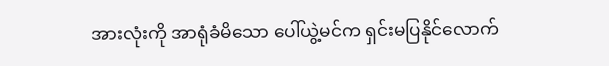အားလုံးကို အာရုံခံမိသော ပေါ်ယွဲ့မင်က ရှင်းမပြနိုင်လောက်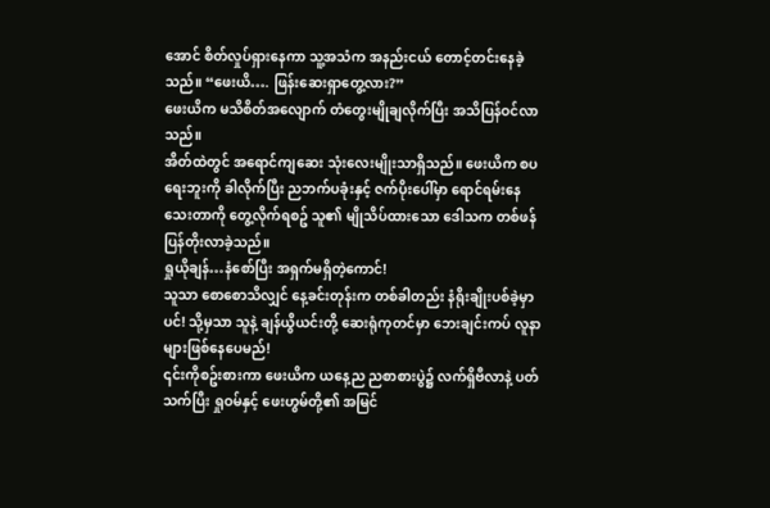အောင် စိတ်လှုပ်ရှားနေကာ သူ့အသံက အနည်းငယ် တောင့်တင်းနေခဲ့သည်။ “ဖေးယိ…. ဖြန်းဆေးရှာတွေ့လား?”
ဖေးယိက မသိစိတ်အလျောက် တံတွေးမျိုချလိုက်ပြီး အသိပြန်ဝင်လာသည်။
အိတ်ထဲတွင် အရောင်ကျဆေး သုံးလေးမျိုးသာရှိသည်။ ဖေးယိက စပရေးဘူးကို ခါလိုက်ပြီး ညဘက်ပခုံးနှင့် ဇက်ပိုးပေါ်မှာ ရောင်ရမ်းနေသေးတာကို တွေ့လိုက်ရစဥ် သူ၏ မျိုသိပ်ထားသော ဒေါသက တစ်ဖန်ပြန်တိုးလာခဲ့သည်။
ရှုယိုချန်…နံစော်ပြီး အရှက်မရှိတဲ့ကောင်!
သူသာ စောစောသိလျှင် နေ့ခင်းတုန်းက တစ်ခါတည်း နံရိုးချိုးပစ်ခဲ့မှာပင်! သို့မှသာ သူနဲ့ ချန်ယွိယင်းတို့ ဆေးရုံကုတင်မှာ ဘေးချင်းကပ် လူနာများဖြစ်နေပေမည်!
၎င်းကိုစဥ်းစားကာ ဖေးယိက ယနေ့ည ညစာစားပွဲ၌ လက်ရှိဗီလာနဲ့ ပတ်သက်ပြီး ရှုဝမ်နှင့် ဖေးဟွမ်တို့၏ အမြင်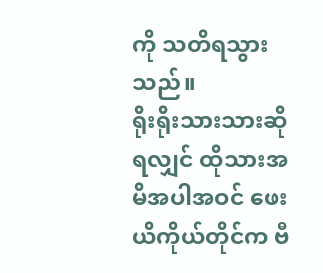ကို သတိရသွားသည်။
ရိုးရိုးသားသားဆိုရလျှင် ထိုသားအမိအပါအဝင် ဖေးယိကိုယ်တိုင်က ဗီ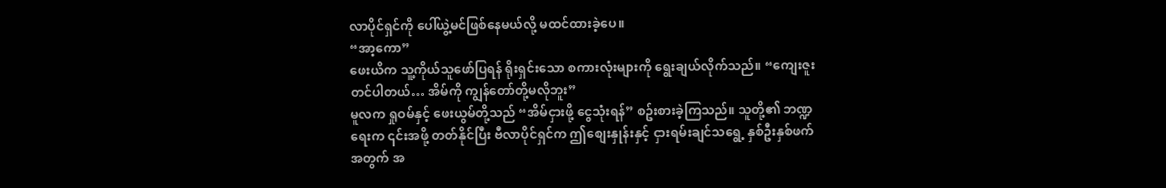လာပိုင်ရှင်ကို ပေါ်ယွဲ့မင်ဖြစ်နေမယ်လို့ မထင်ထားခဲ့ပေ။
“အာ့ကော”
ဖေးယိက သူ့ကိုယ်သူဖော်ပြရန် ရိုးရှင်းသော စကားလုံးများကို ရွေးချယ်လိုက်သည်။ “ကျေးဇူးတင်ပါတယ်… အိမ်ကို ကျွန်တော်တို့မလိုဘူး”
မူလက ရှုဝမ်နှင့် ဖေးယွမ်တို့သည် “အိမ်ငှားဖို့ ငွေသုံးရန်” စဥ်းစားခဲ့ကြသည်။ သူတို့၏ ဘဏ္ဍရေးက ၎င်းအဖို့ တတ်နိုင်ပြီး ဗီလာပိုင်ရှင်က ဤစျေးနှုန်းနှင့် ငှားရမ်းချင်သရွေ့ နှစ်ဦးနှစ်ဖက်အတွက် အ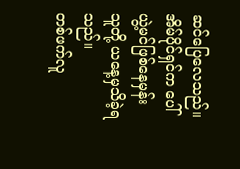ဆင်ပြေလေသည်။
အိမ်ပိုင်ရှင်က ပေါ်ယွဲ့မင်ဖြစ်နေမှန်း သူတို့ ယနေ့မှသိခဲ့ရသည်။
တစ်ဖက်လူ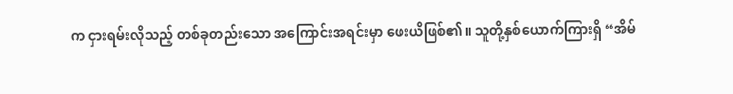က ငှားရမ်းလိုသည့် တစ်ခုတည်းသော အကြောင်းအရင်းမှာ ဖေးယိဖြစ်၏။ သူတို့နှစ်ယောက်ကြားရှိ “အိမ်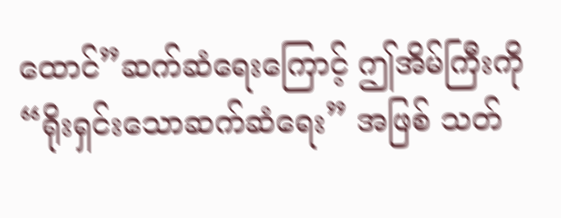ထောင်”ဆက်ဆံရေးကြောင့် ဤအိမ်ကြီးကို “ရိုးရှင်းသောဆက်ဆံရေး” အဖြစ် သတ်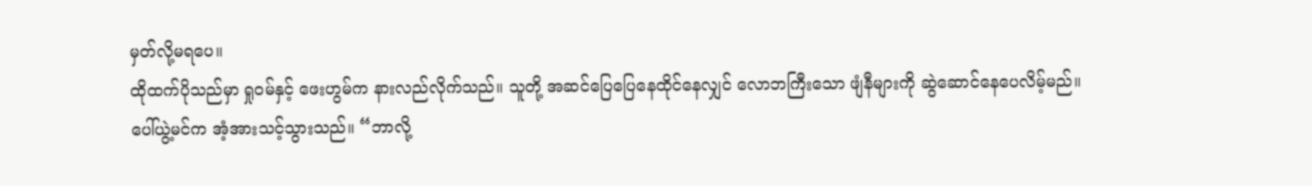မှတ်လို့မရပေ။
ထိုထက်ပိုသည်မှာ ရှုဝမ်နှင့် ဖေးဟွမ်က နားလည်လိုက်သည်။ သူတို့ အဆင်ပြေပြေနေထိုင်နေလျှင် လောဘကြီးသော ဖျံနီများကို ဆွဲဆောင်နေပေလိမ့်မည်။
ပေါ်ယွဲ့မင်က အံ့အားသင့်သွားသည်။ “ဘာလို့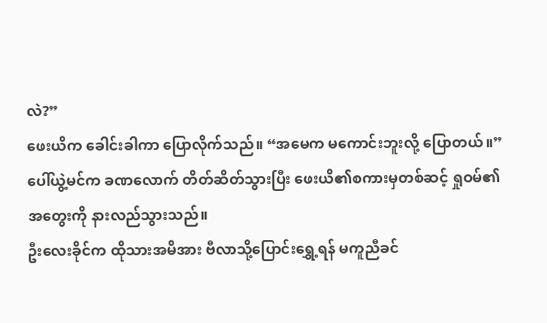လဲ?”
ဖေးယိက ခေါင်းခါကာ ပြောလိုက်သည်။ “အမေက မကောင်းဘူးလို့ ပြောတယ်။”
ပေါ်ယွဲ့မင်က ခဏလောက် တိတ်ဆိတ်သွားပြီး ဖေးယိ၏စကားမှတစ်ဆင့် ရှုဝမ်၏အတွေးကို နားလည်သွားသည်။
ဦးလေးခိုင်က ထိုသားအမိအား ဗီလာသို့ပြောင်းရွှေ့ရန် မကူညီခင်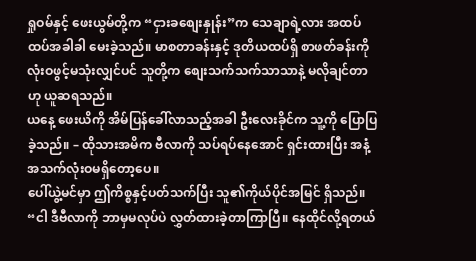ရှုဝမ်နှင့် ဖေးယွမ်တို့က “ငှားခစျေးနှုန်း”က သေချာရဲ့လား အထပ်ထပ်အခါခါ မေးခဲ့သည်။ မာစတာခန်းနှင့် ဒုတိယထပ်ရှိ စာဖတ်ခန်းကို လုံးဝဖွင့်မသုံးလျှင်ပင် သူတို့က စျေးသက်သက်သာသာနဲ့ မလိုချင်တာဟု ယူဆရသည်။
ယနေ့ ဖေးယိကို အိမ်ပြန်ခေါ်လာသည့်အခါ ဦးလေးခိုင်က သူ့ကို ပြောပြခဲ့သည်။ – ထိုသားအမိက ဗီလာကို သပ်ရပ်နေအောင် ရှင်းထားပြီး အနံ့အသက်လုံးဝမရှိတော့ပေ။
ပေါ်ယွဲ့မင်မှာ ဤကိစ္စနှင့်ပတ်သက်ပြီး သူ၏ကိုယ်ပိုင်အမြင် ရှိသည်။ “ငါ ဒီဗီလာကို ဘာမှမလုပ်ပဲ လွှတ်ထားခဲ့တာကြာပြီ။ နေထိုင်လို့ရတယ်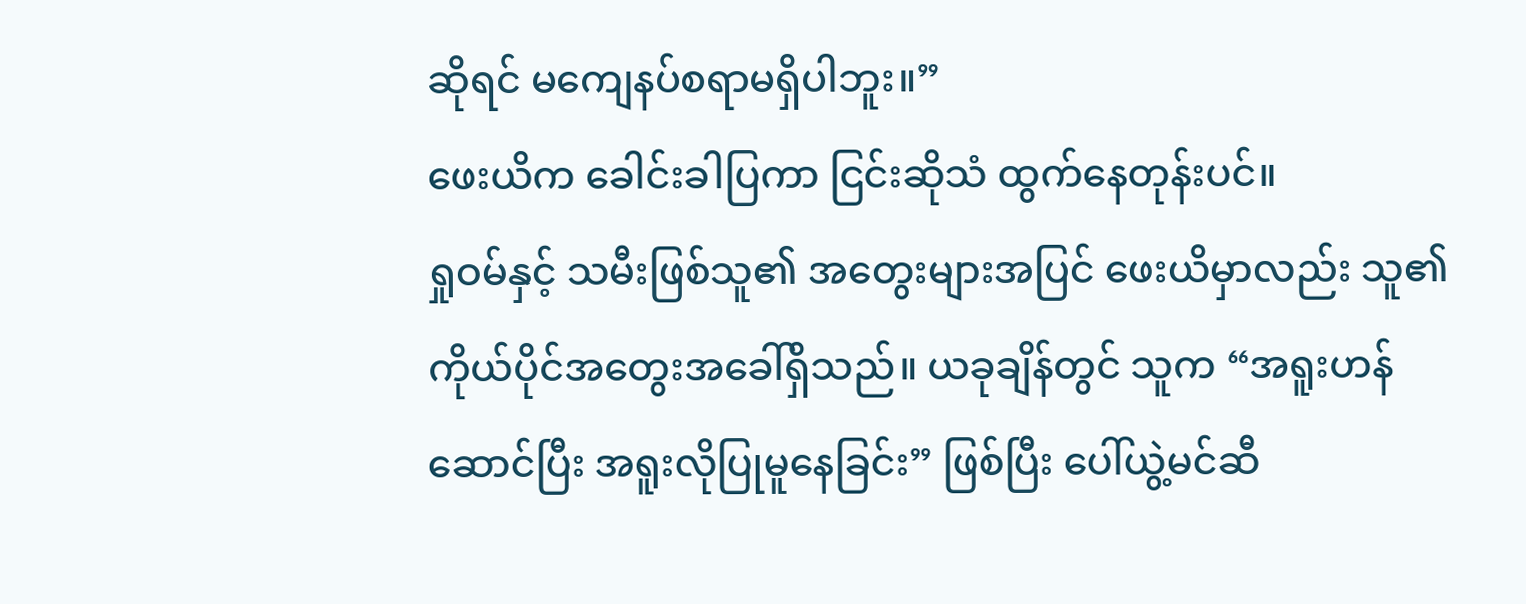ဆိုရင် မကျေနပ်စရာမရှိပါဘူး။”
ဖေးယိက ခေါင်းခါပြကာ ငြင်းဆိုသံ ထွက်နေတုန်းပင်။
ရှုဝမ်နှင့် သမီးဖြစ်သူ၏ အတွေးများအပြင် ဖေးယိမှာလည်း သူ၏ကိုယ်ပိုင်အတွေးအခေါ်ရှိသည်။ ယခုချိန်တွင် သူက “အရူးဟန်ဆောင်ပြီး အရူးလိုပြုမူနေခြင်း” ဖြစ်ပြီး ပေါ်ယွဲ့မင်ဆီ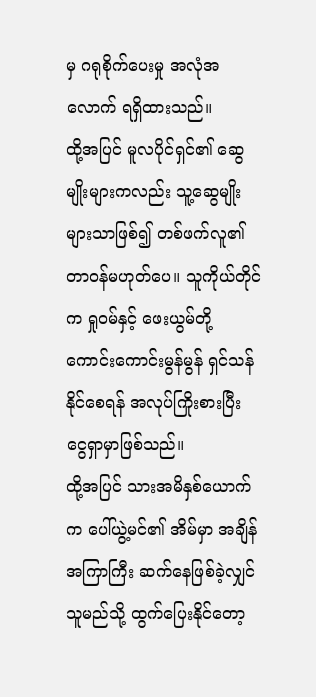မှ ဂရုစိုက်ပေးမှု အလုံအလောက် ရရှိထားသည်။
ထို့အပြင် မူလပိုင်ရှင်၏ ဆွေမျိုးများကလည်း သူ့ဆွေမျိုးများသာဖြစ်၍ တစ်ဖက်လူ၏တာဝန်မဟုတ်ပေ။ သူကိုယ်တိုင်က ရှုဝမ်နှင့် ဖေးယွမ်တို့ ကောင်းကောင်းမွန်မွန် ရှင်သန်နိုင်စေရန် အလုပ်ကြိုးစားပြီး ငွေရှာမှာဖြစ်သည်။
ထို့အပြင် သားအမိနှစ်ယောက်က ပေါ်ယွဲ့မင်၏ အိမ်မှာ အချိန်အကြာကြီး ဆက်နေဖြစ်ခဲ့လျှင် သူမည်သို့ ထွက်ပြေးနိုင်တော့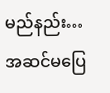မည်နည်း…
အဆင်မပြေ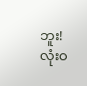ဘူး! လုံးဝ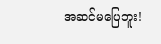အဆင်မပြေဘူး!